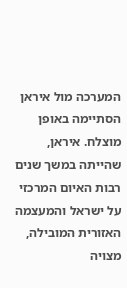המערכה מול איראן הסתיימה באופן מוצלח. איראן, שהייתה במשך שנים רבות האיום המרכזי על ישראל והמעצמה האזורית המובילה, מצויה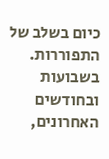כיום בשלב של התפוררות. בשבועות ובחודשים האחרונים,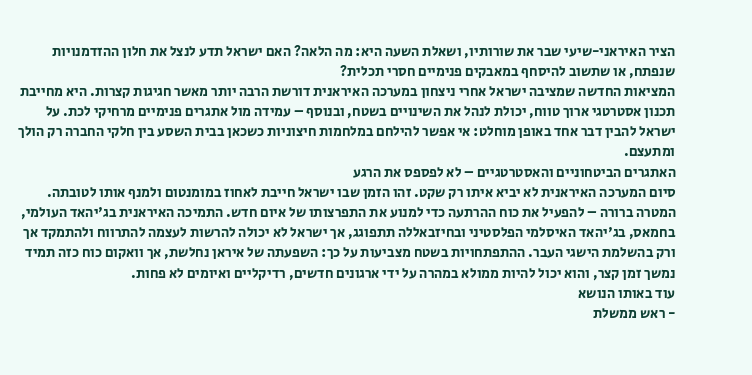הציר האיראני-שיעי שבר את שורותיו, ושאלת השעה היא: מה הלאה? האם ישראל תדע לנצל את חלון ההזדמנויות שנפתח, או שתשוב להיסחף במאבקים פנימיים חסרי תכלית?
המציאות החדשה שמציבה ישראל אחרי ניצחון במערכה האיראנית דורשת הרבה יותר מאשר חגיגות קצרות. היא מחייבת תכנון אסטרטגי ארוך טווח, יכולת לנהל את השינויים בשטח, ובנוסף – עמידה מול אתגרים פנימיים מרחיקי לכת. על ישראל להבין דבר אחד באופן מוחלט: אי אפשר להילחם במלחמות חיצוניות כשכאן בבית השסע בין חלקי החברה רק הולך ומתעצם.
האתגרים הביטחוניים והאסטרטגיים – לא לפספס את הרגע
סיום המערכה האיראנית לא יביא איתו רק שקט. זהו הזמן שבו ישראל חייבת לאחוז במומנטום ולמנף אותו לטובתה. המטרה ברורה – להפעיל את כוח ההרתעה כדי למנוע את התפרצותו של איום חדש. התמיכה האיראנית בג'יהאד העולמי, בחמאס, בג'יהאד האיסלמי הפלסטיני ובחיזבאללה תתפוגג, אך ישראל לא יכולה להרשות לעצמה להתרווח ולהתמקד אך ורק בהשלמת הישגי העבר. ההתפתחויות בשטח מצביעות על כך: השפעתה של איראן נחלשת, אך וואקום כוח כזה תמיד נמשך זמן קצר, והוא יכול להיות ממולא במהרה על ידי ארגונים חדשים, רדיקליים ואיומים לא פחות.
עוד באותו הנושא
- ראש ממשלת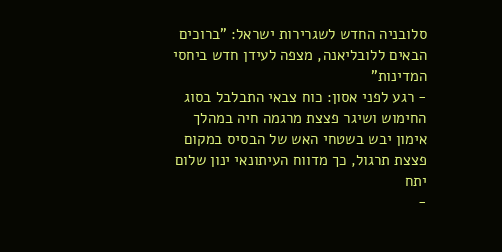סלובניה החדש לשגרירות ישראל: "ברוכים הבאים ללובליאנה, מצפה לעידן חדש ביחסי המדינות"
- רגע לפני אסון: כוח צבאי התבלבל בסוג החימוש ושיגר פצצת מרגמה חיה במהלך אימון יבש בשטחי האש של הבסיס במקום פצצת תרגול, כך מדווח העיתונאי ינון שלום יתח
-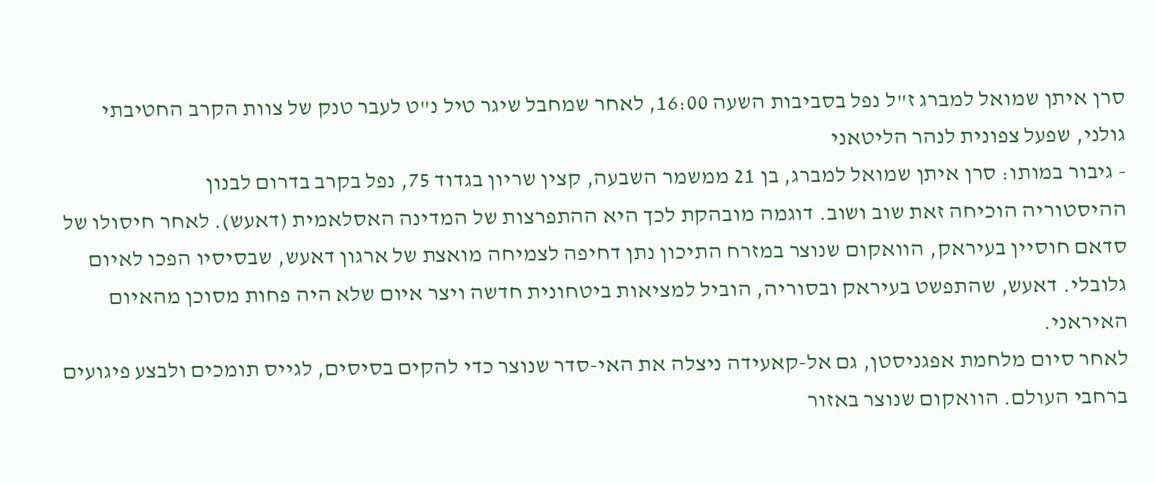סרן איתן שמואל למברג ז"ל נפל בסביבות השעה 16:00, לאחר שמחבל שיגר טיל נ"ט לעבר טנק של צוות הקרב החטיבתי גולני, שפעל צפונית לנהר הליטאני
- גיבור במותו: סרן איתן שמואל למברג, בן 21 ממשמר השבעה, קצין שריון בגדוד 75, נפל בקרב בדרום לבנון
ההיסטוריה הוכיחה זאת שוב ושוב. דוגמה מובהקת לכך היא ההתפרצות של המדינה האסלאמית (דאעש). לאחר חיסולו של סדאם חוסיין בעיראק, הוואקום שנוצר במזרח התיכון נתן דחיפה לצמיחה מואצת של ארגון דאעש, שבסיסיו הפכו לאיום גלובלי. דאעש, שהתפשט בעיראק ובסוריה, הוביל למציאות ביטחונית חדשה ויצר איום שלא היה פחות מסוכן מהאיום האיראני.
לאחר סיום מלחמת אפגניסטן, גם אל-קאעידה ניצלה את האי-סדר שנוצר כדי להקים בסיסים, לגייס תומכים ולבצע פיגועים ברחבי העולם. הוואקום שנוצר באזור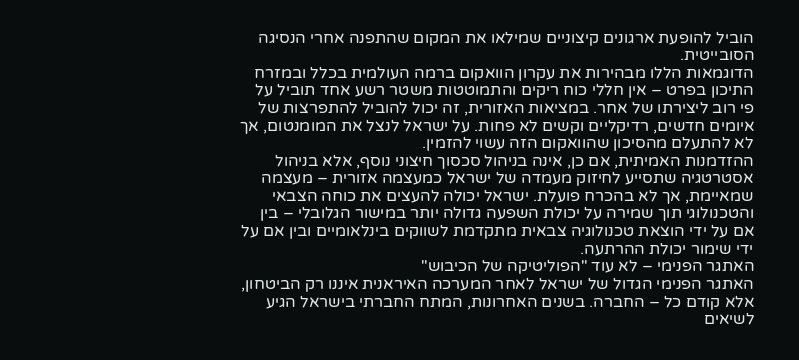הוביל להופעת ארגונים קיצוניים שמילאו את המקום שהתפנה אחרי הנסיגה הסובייטית.
הדוגמאות הללו מבהירות את עקרון הוואקום ברמה העולמית בכלל ובמזרח התיכון בפרט – אין חללי כוח ריקים והתמוטטות משטר רשע אחד תוביל על פי רוב ליצירתו של אחר. במציאות האזורית, זה יכול להוביל להתפרצות של איומים חדשים, רדיקליים וקשים לא פחות. על ישראל לנצל את המומנטום, אך לא להתעלם מהסיכון שהוואקום הזה עשוי להזמין.
ההזדמנות האמיתית, אם כן, אינה בניהול סכסוך חיצוני נוסף, אלא בניהול אסטרטגיה שתסייע לחיזוק מעמדה של ישראל כמעצמה אזורית – מעצמה שמאיימת, אך לא בהכרח פועלת. ישראל יכולה להעצים את כוחה הצבאי והטכנולוגי תוך שמירה על יכולת השפעה גדולה יותר במישור הגלובלי – בין אם על ידי הוצאת טכנולוגיה צבאית מתקדמת לשווקים בינלאומיים ובין אם על ידי שימור יכולת ההרתעה.
האתגר הפנימי – לא עוד "הפוליטיקה של הכיבוש"
האתגר הפנימי הגדול של ישראל לאחר המערכה האיראנית איננו רק הביטחון, אלא קודם כל – החברה. בשנים האחרונות, המתח החברתי בישראל הגיע לשיאים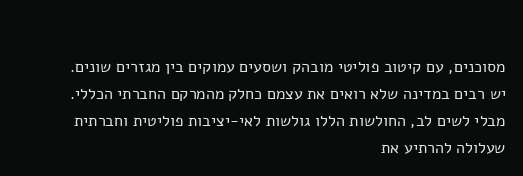מסוכנים, עם קיטוב פוליטי מובהק ושסעים עמוקים בין מגזרים שונים. יש רבים במדינה שלא רואים את עצמם כחלק מהמרקם החברתי הכללי. מבלי לשים לב, החולשות הללו גולשות לאי-יציבות פוליטית וחברתית שעלולה להרתיע את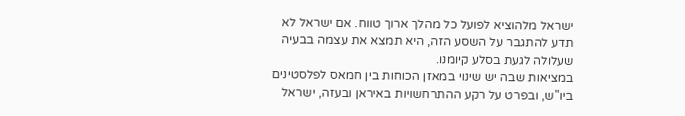ישראל מלהוציא לפועל כל מהלך ארוך טווח. אם ישראל לא תדע להתגבר על השסע הזה, היא תמצא את עצמה בבעיה שעלולה לגעת בסלע קיומנו.
במציאות שבה יש שינוי במאזן הכוחות בין חמאס לפלסטינים ביו"ש, ובפרט על רקע ההתרחשויות באיראן ובעזה, ישראל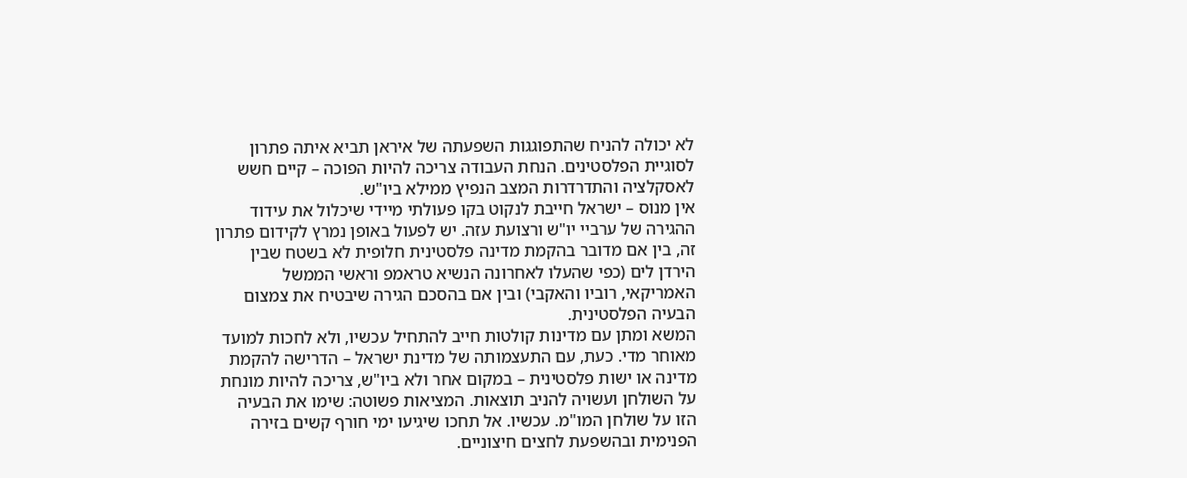לא יכולה להניח שהתפוגגות השפעתה של איראן תביא איתה פתרון לסוגיית הפלסטינים. הנחת העבודה צריכה להיות הפוכה – קיים חשש לאסקלציה והתדרדרות המצב הנפיץ ממילא ביו"ש.
אין מנוס – ישראל חייבת לנקוט בקו פעולתי מיידי שיכלול את עידוד ההגירה של ערביי יו"ש ורצועת עזה. יש לפעול באופן נמרץ לקידום פתרון זה, בין אם מדובר בהקמת מדינה פלסטינית חלופית לא בשטח שבין הירדן לים (כפי שהעלו לאחרונה הנשיא טראמפ וראשי הממשל האמריקאי, רוביו והאקבי) ובין אם בהסכם הגירה שיבטיח את צמצום הבעיה הפלסטינית.
המשא ומתן עם מדינות קולטות חייב להתחיל עכשיו, ולא לחכות למועד מאוחר מדי. כעת, עם התעצמותה של מדינת ישראל – הדרישה להקמת מדינה או ישות פלסטינית – במקום אחר ולא ביו"ש, צריכה להיות מונחת על השולחן ועשויה להניב תוצאות. המציאות פשוטה: שימו את הבעיה הזו על שולחן המו"מ. עכשיו. אל תחכו שיגיעו ימי חורף קשים בזירה הפנימית ובהשפעת לחצים חיצוניים.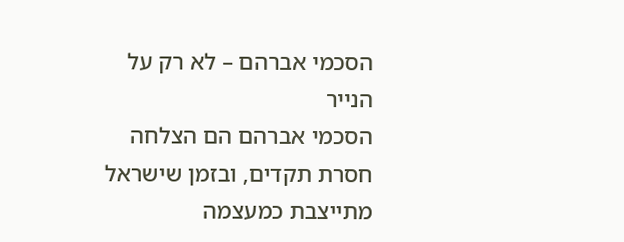הסכמי אברהם – לא רק על הנייר
הסכמי אברהם הם הצלחה חסרת תקדים, ובזמן שישראל מתייצבת כמעצמה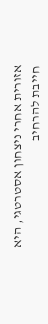אזורית אחרי ניצחון אסטרטגי, היא חייבת להרחיב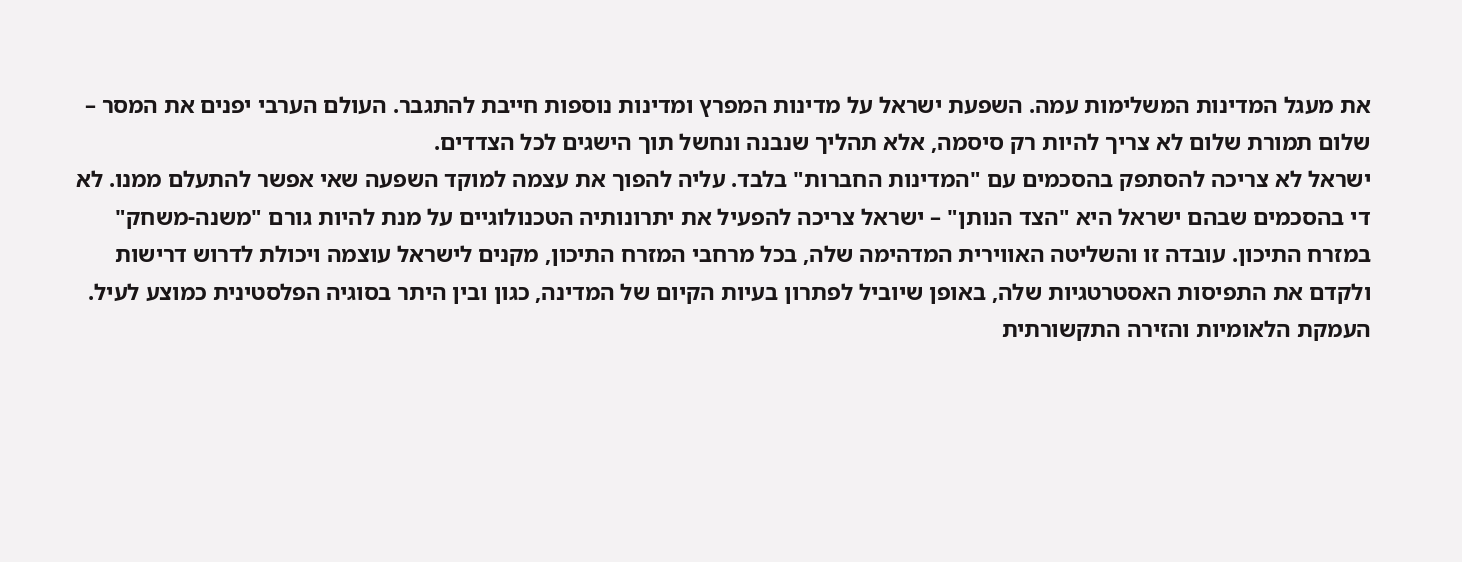את מעגל המדינות המשלימות עמה. השפעת ישראל על מדינות המפרץ ומדינות נוספות חייבת להתגבר. העולם הערבי יפנים את המסר – שלום תמורת שלום לא צריך להיות רק סיסמה, אלא תהליך שנבנה ונחשל תוך הישגים לכל הצדדים.
ישראל לא צריכה להסתפק בהסכמים עם "המדינות החברות" בלבד. עליה להפוך את עצמה למוקד השפעה שאי אפשר להתעלם ממנו. לא די בהסכמים שבהם ישראל היא "הצד הנותן" – ישראל צריכה להפעיל את יתרונותיה הטכנולוגיים על מנת להיות גורם "משנה-משחק" במזרח התיכון. עובדה זו והשליטה האווירית המדהימה שלה, בכל מרחבי המזרח התיכון, מקנים לישראל עוצמה ויכולת לדרוש דרישות ולקדם את התפיסות האסטרטגיות שלה, באופן שיוביל לפתרון בעיות הקיום של המדינה, כגון ובין היתר בסוגיה הפלסטינית כמוצע לעיל.
העמקת הלאומיות והזירה התקשורתית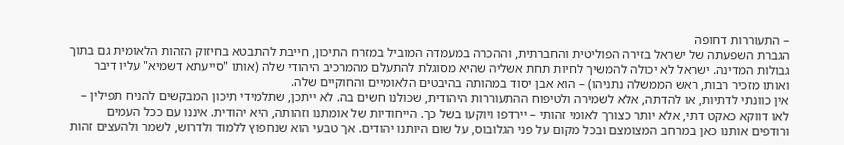– התעוררות דחופה
הגברת השפעתה של ישראל בזירה הפוליטית והחברתית, וההכרה במעמדה המוביל במזרח התיכון, חייבת להתבטא בחיזוק הזהות הלאומית גם בתוך גבולות המדינה. ישראל לא יכולה להמשיך לחיות תחת אשליה שהיא מסוגלת להתעלם מהמרכיב היהודי שלה (אותו "סייעתא דשמיא" עליו דיבר ואותו מזכיר רבות, ראש הממשלה נתניהו) – הוא אבן יסוד במהותה בהיבטים הלאומיים והחוקיים שלה.
אין כוונתי לדתיות, או להדתה, אלא לשמירה ולטיפוח ההתעוררות היהודית, שכולנו חשים בה. לא ייתכן, שתלמידי תיכון המבקשים להניח תפילין – לאו דווקא כאקט דתי, אלא יותר כצורך לאומי זהותי – יירדפו ויוקעו בשל כך. הייחודיות של אומתנו וזהותה, היא יהודית. איננו עם ככל העמים ורודפים אותנו כאן במרחב המצומצם ובכל מקום על פני הגלובוס, על שום היותנו יהודים. אך טבעי הוא שנחפוץ ללמוד ולדרוש, לשמר ולהעצים זהות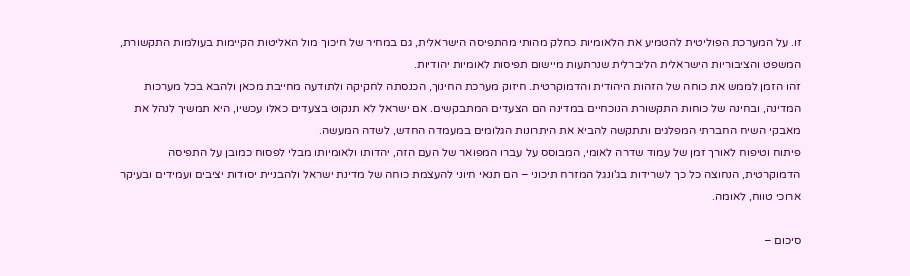זו. על המערכת הפוליטית להטמיע את הלאומיות כחלק מהותי מהתפיסה הישראלית, גם במחיר של חיכוך מול האליטות הקיימות בעולמות התקשורת, המשפט והציבוריות הישראלית הליברלית שנרתעות מיישום תפיסות לאומיות יהודיות.
זהו הזמן לממש את כוחה של הזהות היהודית והדמוקרטית. חיזוק מערכת החינוך, הכנסתה לחקיקה ולתודעה מחייבת מכאן ולהבא בכל מערכות המדינה, ובחינה של כוחות התקשורת הנוכחיים במדינה הם הצעדים המתבקשים. אם ישראל לא תנקוט בצעדים כאלו עכשיו, היא תמשיך לנהל את מאבקי השיח החברתי המפלגים ותתקשה להביא את היתרונות הגלומים במעמדה החדש, לשדה המעשה.
פיתוח וטיפוח לאורך זמן של עמוד שדרה לאומי, המבוסס על עברו המפואר של העם הזה, יהדותו ולאומיותו מבלי לפסוח כמובן על התפיסה הדמוקרטית, הנחוצה כל כך לשרידות בג'ונגל המזרח תיכוני – הם תנאי חיוני להעצמת כוחה של מדינת ישראל ולהבניית יסודות יציבים ועמידים ובעיקר ארוכי טווח, לאומה.

סיכום –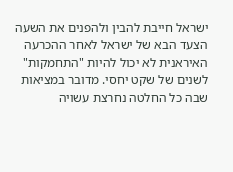ישראל חייבת להבין ולהפנים את השעה
הצעד הבא של ישראל לאחר ההכרעה האיראנית לא יכול להיות "התחמקות" לשנים של שקט יחסי. מדובר במציאות שבה כל החלטה נחרצת עשויה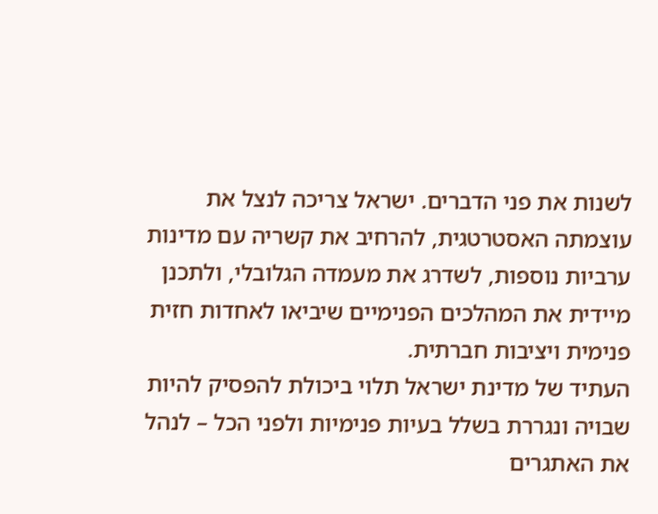לשנות את פני הדברים. ישראל צריכה לנצל את עוצמתה האסטרטגית, להרחיב את קשריה עם מדינות ערביות נוספות, לשדרג את מעמדה הגלובלי, ולתכנן מיידית את המהלכים הפנימיים שיביאו לאחדות חזית פנימית ויציבות חברתית.
העתיד של מדינת ישראל תלוי ביכולת להפסיק להיות שבויה ונגררת בשלל בעיות פנימיות ולפני הכל – לנהל את האתגרים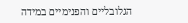הגלובליים והפנימיים במידה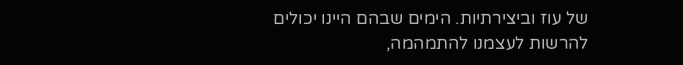של עוז וביצירתיות. הימים שבהם היינו יכולים להרשות לעצמנו להתמהמה,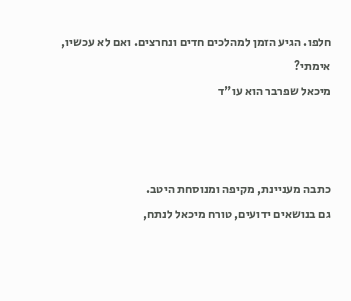חלפו. הגיע הזמן למהלכים חדים ונחרצים. ואם לא עכשיו, אימתי?
מיכאל שפרבר הוא עו"ד



כתבה מעניינת, מקיפה ומנוסחת היטב.
גם בנושאים ידועים, טורח מיכאל לנתח,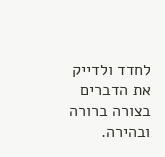לחדד ולדייק את הדברים בצורה ברורה ובהירה.